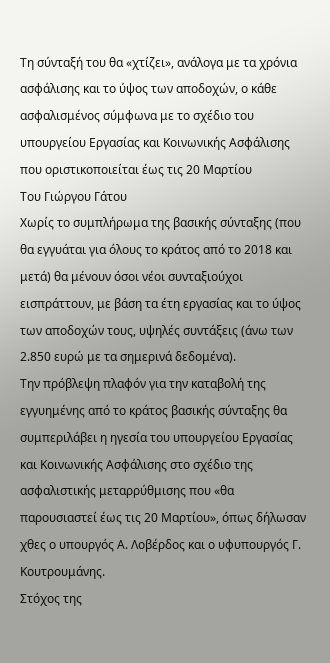Τη σύνταξή του θα «χτίζει», ανάλογα με τα χρόνια ασφάλισης και το ύψος των αποδοχών, ο κάθε ασφαλισμένος σύμφωνα με το σχέδιο του υπουργείου Εργασίας και Κοινωνικής Ασφάλισης που οριστικοποιείται έως τις 20 Μαρτίου
Του Γιώργου Γάτου
Χωρίς το συμπλήρωμα της βασικής σύνταξης (που θα εγγυάται για όλους το κράτος από το 2018 και μετά) θα μένουν όσοι νέοι συνταξιούχοι εισπράττουν, με βάση τα έτη εργασίας και το ύψος των αποδοχών τους, υψηλές συντάξεις (άνω των 2.850 ευρώ με τα σημερινά δεδομένα).
Την πρόβλεψη πλαφόν για την καταβολή της εγγυημένης από το κράτος βασικής σύνταξης θα συμπεριλάβει η ηγεσία του υπουργείου Εργασίας και Κοινωνικής Ασφάλισης στο σχέδιο της ασφαλιστικής μεταρρύθμισης που «θα παρουσιαστεί έως τις 20 Μαρτίου», όπως δήλωσαν χθες ο υπουργός Α. Λοβέρδος και ο υφυπουργός Γ. Κουτρουμάνης.
Στόχος της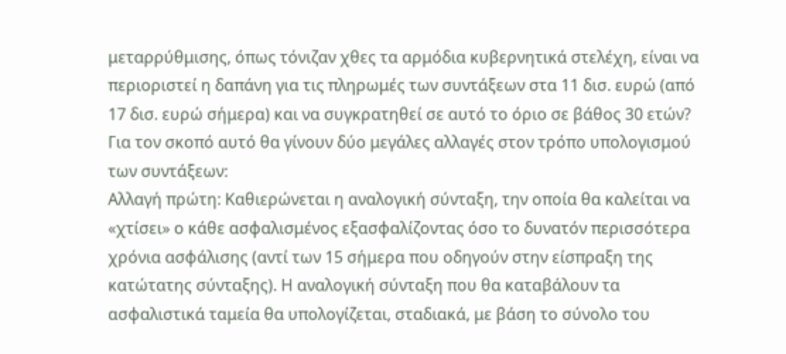μεταρρύθμισης, όπως τόνιζαν χθες τα αρμόδια κυβερνητικά στελέχη, είναι να περιοριστεί η δαπάνη για τις πληρωμές των συντάξεων στα 11 δισ. ευρώ (από 17 δισ. ευρώ σήμερα) και να συγκρατηθεί σε αυτό το όριο σε βάθος 30 ετών? Για τον σκοπό αυτό θα γίνουν δύο μεγάλες αλλαγές στον τρόπο υπολογισμού των συντάξεων:
Αλλαγή πρώτη: Καθιερώνεται η αναλογική σύνταξη, την οποία θα καλείται να «χτίσει» ο κάθε ασφαλισμένος εξασφαλίζοντας όσο το δυνατόν περισσότερα χρόνια ασφάλισης (αντί των 15 σήμερα που οδηγούν στην είσπραξη της κατώτατης σύνταξης). Η αναλογική σύνταξη που θα καταβάλουν τα ασφαλιστικά ταμεία θα υπολογίζεται, σταδιακά, με βάση το σύνολο του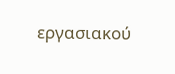εργασιακού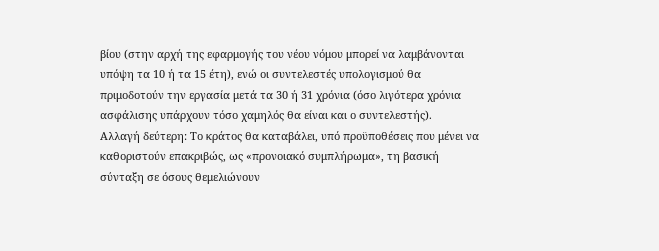βίου (στην αρχή της εφαρμογής του νέου νόμου μπορεί να λαμβάνονται υπόψη τα 10 ή τα 15 έτη), ενώ οι συντελεστές υπολογισμού θα πριμοδοτούν την εργασία μετά τα 30 ή 31 χρόνια (όσο λιγότερα χρόνια ασφάλισης υπάρχουν τόσο χαμηλός θα είναι και ο συντελεστής).
Αλλαγή δεύτερη: Το κράτος θα καταβάλει, υπό προϋποθέσεις που μένει να καθοριστούν επακριβώς, ως «προνοιακό συμπλήρωμα», τη βασική σύνταξη σε όσους θεμελιώνουν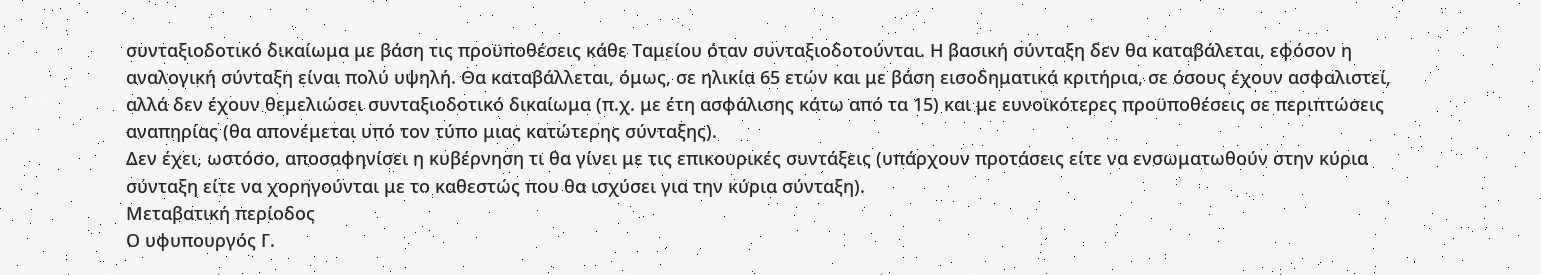συνταξιοδοτικό δικαίωμα με βάση τις προϋποθέσεις κάθε Ταμείου όταν συνταξιοδοτούνται. Η βασική σύνταξη δεν θα καταβάλεται, εφόσον η αναλογική σύνταξη είναι πολύ υψηλή. Θα καταβάλλεται, όμως, σε ηλικία 65 ετών και με βάση εισοδηματικά κριτήρια, σε όσους έχουν ασφαλιστεί, αλλά δεν έχουν θεμελιώσει συνταξιοδοτικό δικαίωμα (π.χ. με έτη ασφάλισης κάτω από τα 15) και με ευνοϊκότερες προϋποθέσεις σε περιπτώσεις αναπηρίας (θα απονέμεται υπό τον τύπο μιας κατώτερης σύνταξης).
Δεν έχει, ωστόσο, αποσαφηνίσει η κυβέρνηση τι θα γίνει με τις επικουρικές συντάξεις (υπάρχουν προτάσεις είτε να ενσωματωθούν στην κύρια σύνταξη είτε να χορηγούνται με το καθεστώς που θα ισχύσει για την κύρια σύνταξη).
Μεταβατική περίοδος
Ο υφυπουργός Γ.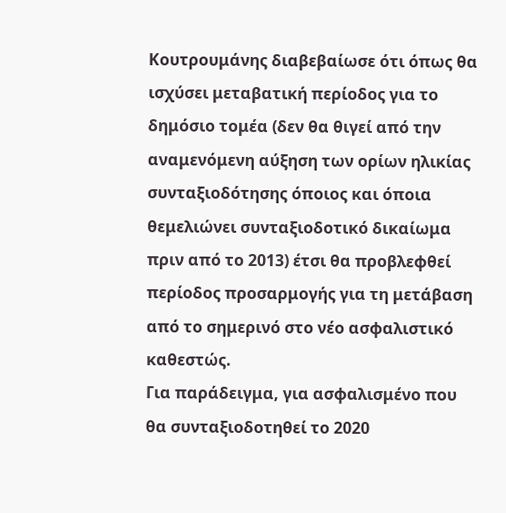Κουτρουμάνης διαβεβαίωσε ότι όπως θα ισχύσει μεταβατική περίοδος για το δημόσιο τομέα (δεν θα θιγεί από την αναμενόμενη αύξηση των ορίων ηλικίας συνταξιοδότησης όποιος και όποια θεμελιώνει συνταξιοδοτικό δικαίωμα πριν από το 2013) έτσι θα προβλεφθεί περίοδος προσαρμογής για τη μετάβαση από το σημερινό στο νέο ασφαλιστικό καθεστώς.
Για παράδειγμα, για ασφαλισμένο που θα συνταξιοδοτηθεί το 2020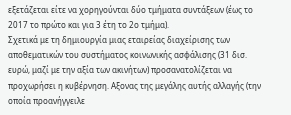εξετάζεται είτε να χορηγούνται δύο τμήματα συντάξεων (έως το 2017 το πρώτο και για 3 έτη το 2ο τμήμα).
Σχετικά με τη δημιουργία μιας εταιρείας διαχείρισης των αποθεματικών του συστήματος κοινωνικής ασφάλισης (31 δισ. ευρώ, μαζί με την αξία των ακινήτων) προσανατολίζεται να προχωρήσει η κυβέρνηση. Αξονας της μεγάλης αυτής αλλαγής (την οποία προανήγγειλε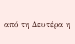από τη Δευτέρα η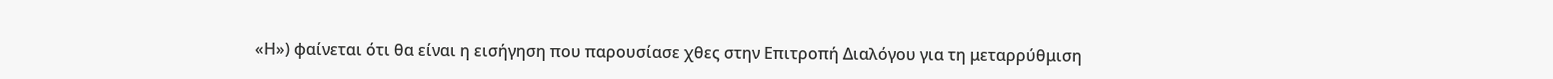«Η») φαίνεται ότι θα είναι η εισήγηση που παρουσίασε χθες στην Επιτροπή Διαλόγου για τη μεταρρύθμιση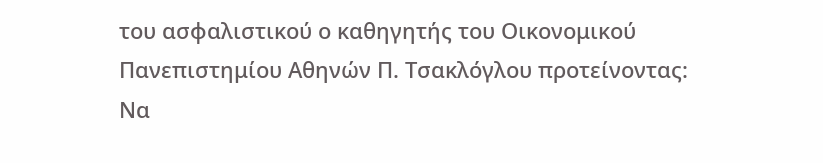του ασφαλιστικού ο καθηγητής του Οικονομικού Πανεπιστημίου Αθηνών Π. Τσακλόγλου προτείνοντας:
Να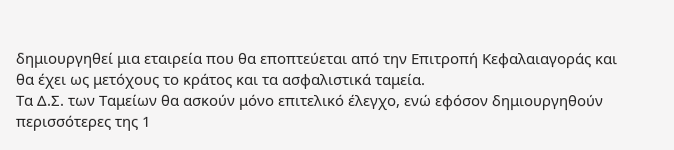δημιουργηθεί μια εταιρεία που θα εποπτεύεται από την Επιτροπή Κεφαλαιαγοράς και θα έχει ως μετόχους το κράτος και τα ασφαλιστικά ταμεία.
Τα Δ.Σ. των Ταμείων θα ασκούν μόνο επιτελικό έλεγχο, ενώ εφόσον δημιουργηθούν περισσότερες της 1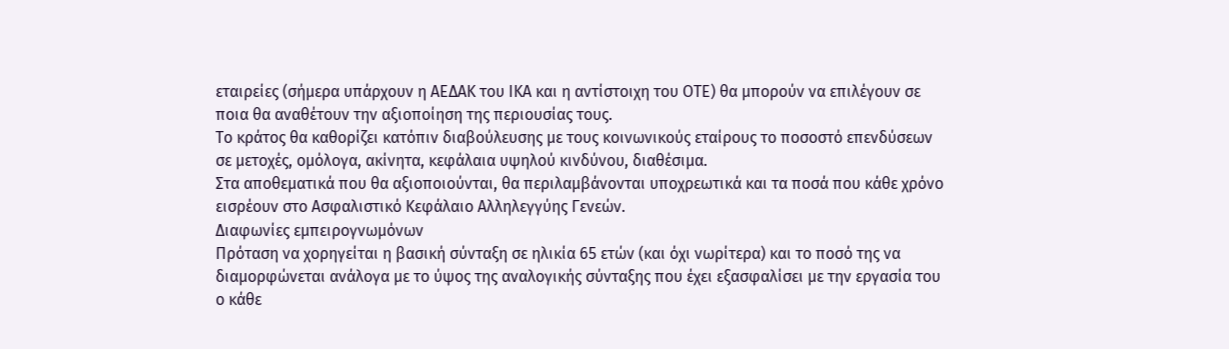εταιρείες (σήμερα υπάρχουν η ΑΕΔΑΚ του ΙΚΑ και η αντίστοιχη του ΟΤΕ) θα μπορούν να επιλέγουν σε ποια θα αναθέτουν την αξιοποίηση της περιουσίας τους.
Το κράτος θα καθορίζει κατόπιν διαβούλευσης με τους κοινωνικούς εταίρους το ποσοστό επενδύσεων σε μετοχές, ομόλογα, ακίνητα, κεφάλαια υψηλού κινδύνου, διαθέσιμα.
Στα αποθεματικά που θα αξιοποιούνται, θα περιλαμβάνονται υποχρεωτικά και τα ποσά που κάθε χρόνο εισρέουν στο Ασφαλιστικό Κεφάλαιο Αλληλεγγύης Γενεών.
Διαφωνίες εμπειρογνωμόνων
Πρόταση να χορηγείται η βασική σύνταξη σε ηλικία 65 ετών (και όχι νωρίτερα) και το ποσό της να διαμορφώνεται ανάλογα με το ύψος της αναλογικής σύνταξης που έχει εξασφαλίσει με την εργασία του ο κάθε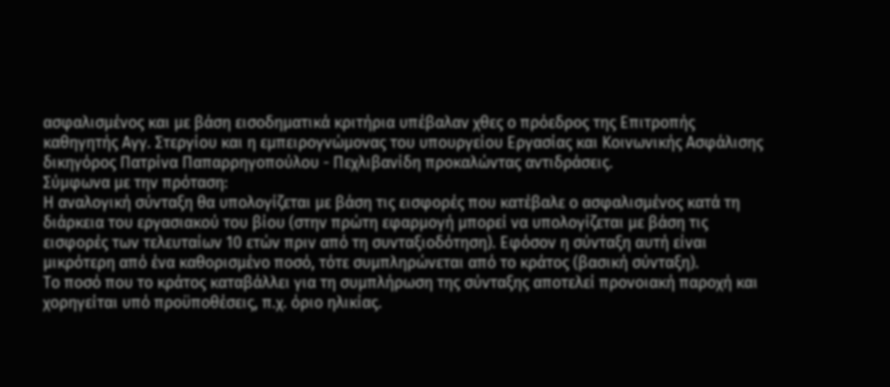ασφαλισμένος και με βάση εισοδηματικά κριτήρια υπέβαλαν χθες ο πρόεδρος της Επιτροπής καθηγητής Αγγ. Στεργίου και η εμπειρογνώμονας του υπουργείου Εργασίας και Κοινωνικής Ασφάλισης δικηγόρος Πατρίνα Παπαρρηγοπούλου - Πεχλιβανίδη προκαλώντας αντιδράσεις.
Σύμφωνα με την πρόταση:
Η αναλογική σύνταξη θα υπολογίζεται με βάση τις εισφορές που κατέβαλε ο ασφαλισμένος κατά τη διάρκεια του εργασιακού του βίου (στην πρώτη εφαρμογή μπορεί να υπολογίζεται με βάση τις εισφορές των τελευταίων 10 ετών πριν από τη συνταξιοδότηση). Εφόσον η σύνταξη αυτή είναι μικρότερη από ένα καθορισμένο ποσό, τότε συμπληρώνεται από το κράτος (βασική σύνταξη).
Το ποσό που το κράτος καταβάλλει για τη συμπλήρωση της σύνταξης αποτελεί προνοιακή παροχή και χορηγείται υπό προϋποθέσεις, π.χ. όριο ηλικίας.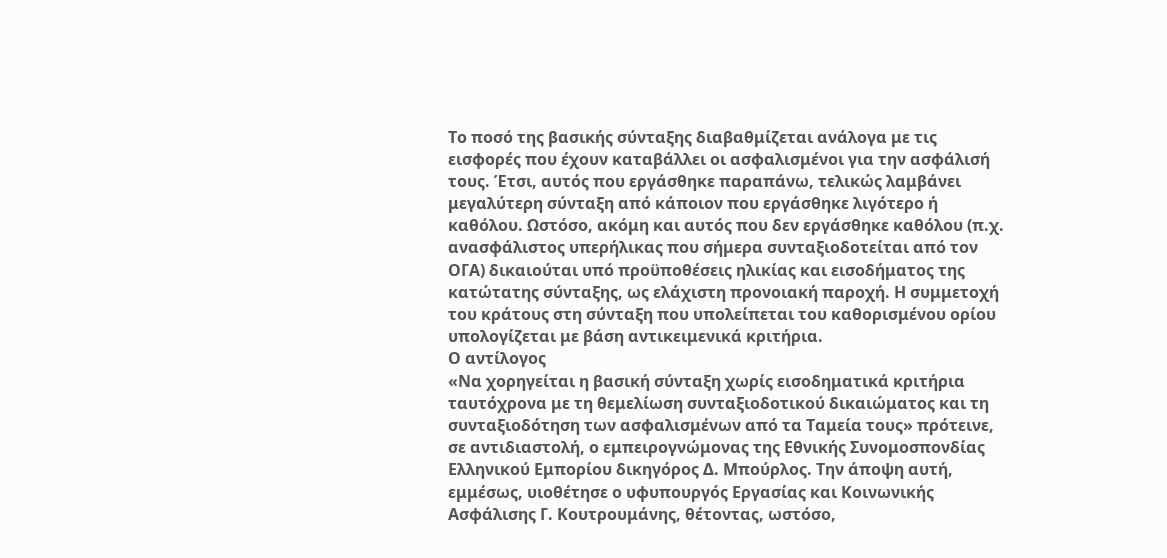Το ποσό της βασικής σύνταξης διαβαθμίζεται ανάλογα με τις εισφορές που έχουν καταβάλλει οι ασφαλισμένοι για την ασφάλισή τους. Έτσι, αυτός που εργάσθηκε παραπάνω, τελικώς λαμβάνει μεγαλύτερη σύνταξη από κάποιον που εργάσθηκε λιγότερο ή καθόλου. Ωστόσο, ακόμη και αυτός που δεν εργάσθηκε καθόλου (π.χ. ανασφάλιστος υπερήλικας που σήμερα συνταξιοδοτείται από τον ΟΓΑ) δικαιούται υπό προϋποθέσεις ηλικίας και εισοδήματος της κατώτατης σύνταξης, ως ελάχιστη προνοιακή παροχή. Η συμμετοχή του κράτους στη σύνταξη που υπολείπεται του καθορισμένου ορίου υπολογίζεται με βάση αντικειμενικά κριτήρια.
Ο αντίλογος
«Να χορηγείται η βασική σύνταξη χωρίς εισοδηματικά κριτήρια ταυτόχρονα με τη θεμελίωση συνταξιοδοτικού δικαιώματος και τη συνταξιοδότηση των ασφαλισμένων από τα Ταμεία τους» πρότεινε, σε αντιδιαστολή, ο εμπειρογνώμονας της Εθνικής Συνομοσπονδίας Ελληνικού Εμπορίου δικηγόρος Δ. Μπούρλος. Την άποψη αυτή, εμμέσως, υιοθέτησε ο υφυπουργός Εργασίας και Κοινωνικής Ασφάλισης Γ. Κουτρουμάνης, θέτοντας, ωστόσο,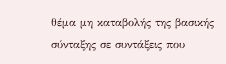θέμα μη καταβολής της βασικής σύνταξης σε συντάξεις που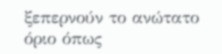ξεπερνούν το ανώτατο όριο όπως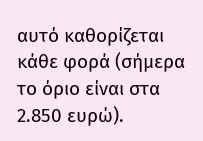αυτό καθορίζεται κάθε φορά (σήμερα το όριο είναι στα 2.850 ευρώ).